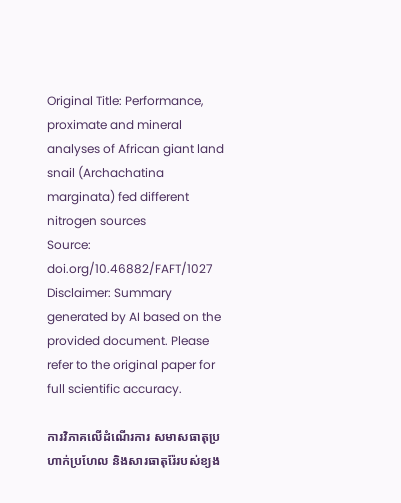Original Title: Performance, proximate and mineral analyses of African giant land snail (Archachatina marginata) fed different nitrogen sources
Source: doi.org/10.46882/FAFT/1027
Disclaimer: Summary generated by AI based on the provided document. Please refer to the original paper for full scientific accuracy.

ការវិភាគលើដំណើរការ សមាសធាតុប្រហាក់ប្រហែល និងសារធាតុរ៉ែរបស់ខ្យង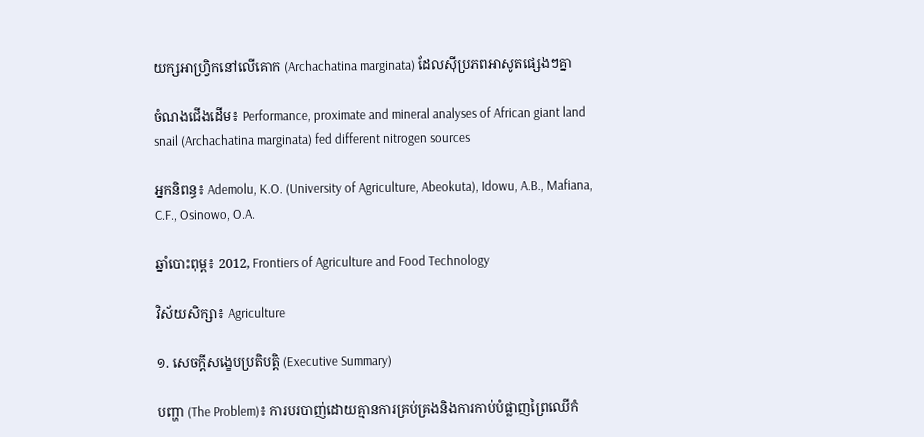យក្សអាហ្វ្រិកនៅលើគោក (Archachatina marginata) ដែលស៊ីប្រភពអាសូតផ្សេងៗគ្នា

ចំណងជើងដើម៖ Performance, proximate and mineral analyses of African giant land snail (Archachatina marginata) fed different nitrogen sources

អ្នកនិពន្ធ៖ Ademolu, K.O. (University of Agriculture, Abeokuta), Idowu, A.B., Mafiana, C.F., Osinowo, O.A.

ឆ្នាំបោះពុម្ព៖ 2012, Frontiers of Agriculture and Food Technology

វិស័យសិក្សា៖ Agriculture

១. សេចក្តីសង្ខេបប្រតិបត្តិ (Executive Summary)

បញ្ហា (The Problem)៖ ការបរបាញ់ដោយគ្មានការគ្រប់គ្រងនិងការកាប់បំផ្លាញព្រៃឈើកំ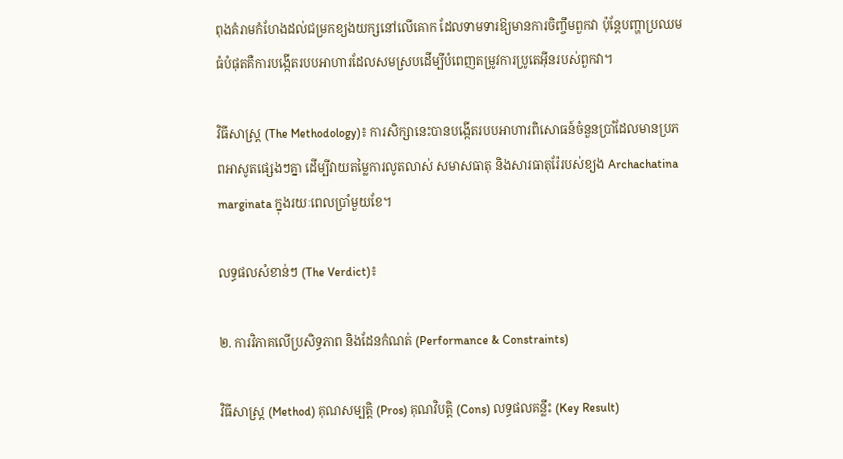ពុងគំរាមកំហែងដល់ជម្រកខ្យងយក្សនៅលើគោក ដែលទាមទារឱ្យមានការចិញ្ចឹមពួកវា ប៉ុន្តែបញ្ហាប្រឈមធំបំផុតគឺការបង្កើតរបបអាហារដែលសមស្របដើម្បីបំពេញតម្រូវការប្រូតេអ៊ីនរបស់ពួកវា។

វិធីសាស្ត្រ (The Methodology)៖ ការសិក្សានេះបានបង្កើតរបបអាហារពិសោធន៍ចំនួនប្រាំដែលមានប្រភពអាសូតផ្សេងៗគ្នា ដើម្បីវាយតម្លៃការលូតលាស់ សមាសធាតុ និងសារធាតុរ៉ែរបស់ខ្យង Archachatina marginata ក្នុងរយៈពេលប្រាំមួយខែ។

លទ្ធផលសំខាន់ៗ (The Verdict)៖

២. ការវិភាគលើប្រសិទ្ធភាព និងដែនកំណត់ (Performance & Constraints)

វិធីសាស្ត្រ (Method) គុណសម្បត្តិ (Pros) គុណវិបត្តិ (Cons) លទ្ធផលគន្លឹះ (Key Result)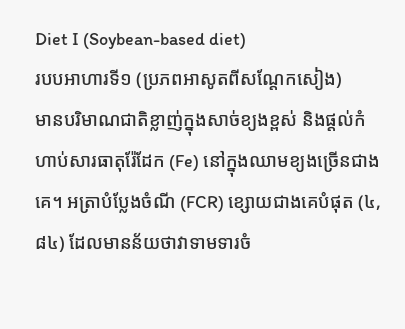Diet I (Soybean-based diet)
របបអាហារទី១ (ប្រភពអាសូតពីសណ្តែកសៀង)
មានបរិមាណជាតិខ្លាញ់ក្នុងសាច់ខ្យងខ្ពស់ និងផ្តល់កំហាប់សារធាតុរ៉ែដែក (Fe) នៅក្នុងឈាមខ្យងច្រើនជាងគេ។ អត្រាបំប្លែងចំណី (FCR) ខ្សោយជាងគេបំផុត (៤,៨៤) ដែលមានន័យថាវាទាមទារចំ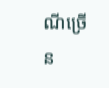ណីច្រើន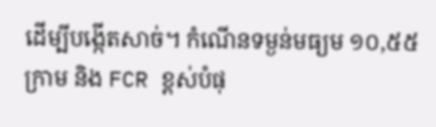ដើម្បីបង្កើតសាច់។ កំណើនទម្ងន់មធ្យម ១០,៥៥ ក្រាម និង FCR ខ្ពស់បំផុ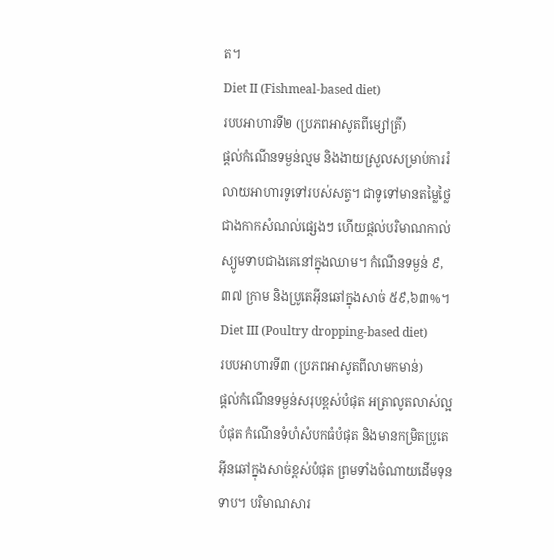ត។
Diet II (Fishmeal-based diet)
របបអាហារទី២ (ប្រភពអាសូតពីម្សៅត្រី)
ផ្តល់កំណើនទម្ងន់ល្មម និងងាយស្រួលសម្រាប់ការរំលាយអាហារទូទៅរបស់សត្វ។ ជាទូទៅមានតម្លៃថ្លៃជាងកាកសំណល់ផ្សេងៗ ហើយផ្តល់បរិមាណកាល់ស្យូមទាបជាងគេនៅក្នុងឈាម។ កំណើនទម្ងន់ ៩,៣៧ ក្រាម និងប្រូតេអ៊ីនឆៅក្នុងសាច់ ៥៩,៦៣%។
Diet III (Poultry dropping-based diet)
របបអាហារទី៣ (ប្រភពអាសូតពីលាមកមាន់)
ផ្តល់កំណើនទម្ងន់សរុបខ្ពស់បំផុត អត្រាលូតលាស់ល្អបំផុត កំណើនទំហំសំបកធំបំផុត និងមានកម្រិតប្រូតេអ៊ីនឆៅក្នុងសាច់ខ្ពស់បំផុត ព្រមទាំងចំណាយដើមទុនទាប។ បរិមាណសារ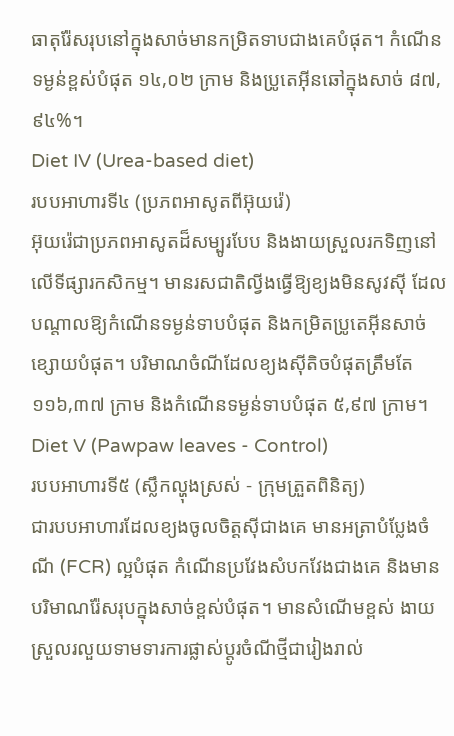ធាតុរ៉ែសរុបនៅក្នុងសាច់មានកម្រិតទាបជាងគេបំផុត។ កំណើនទម្ងន់ខ្ពស់បំផុត ១៤,០២ ក្រាម និងប្រូតេអ៊ីនឆៅក្នុងសាច់ ៨៧,៩៤%។
Diet IV (Urea-based diet)
របបអាហារទី៤ (ប្រភពអាសូតពីអ៊ុយរ៉េ)
អ៊ុយរ៉េជាប្រភពអាសូតដ៏សម្បូរបែប និងងាយស្រួលរកទិញនៅលើទីផ្សារកសិកម្ម។ មានរសជាតិល្វីងធ្វើឱ្យខ្យងមិនសូវស៊ី ដែលបណ្តាលឱ្យកំណើនទម្ងន់ទាបបំផុត និងកម្រិតប្រូតេអ៊ីនសាច់ខ្សោយបំផុត។ បរិមាណចំណីដែលខ្យងស៊ីតិចបំផុតត្រឹមតែ ១១៦,៣៧ ក្រាម និងកំណើនទម្ងន់ទាបបំផុត ៥,៩៧ ក្រាម។
Diet V (Pawpaw leaves - Control)
របបអាហារទី៥ (ស្លឹកល្ហុងស្រស់ - ក្រុមត្រួតពិនិត្យ)
ជារបបអាហារដែលខ្យងចូលចិត្តស៊ីជាងគេ មានអត្រាបំប្លែងចំណី (FCR) ល្អបំផុត កំណើនប្រវែងសំបកវែងជាងគេ និងមានបរិមាណរ៉ែសរុបក្នុងសាច់ខ្ពស់បំផុត។ មានសំណើមខ្ពស់ ងាយស្រួលរលួយទាមទារការផ្លាស់ប្តូរចំណីថ្មីជារៀងរាល់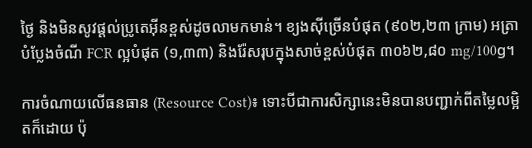ថ្ងៃ និងមិនសូវផ្តល់ប្រូតេអ៊ីនខ្ពស់ដូចលាមកមាន់។ ខ្យងស៊ីច្រើនបំផុត (៩០២,២៣ ក្រាម) អត្រាបំប្លែងចំណី FCR ល្អបំផុត (១,៣៣) និងរ៉ែសរុបក្នុងសាច់ខ្ពស់បំផុត ៣០៦២,៨០ mg/100g។

ការចំណាយលើធនធាន (Resource Cost)៖ ទោះបីជាការសិក្សានេះមិនបានបញ្ជាក់ពីតម្លៃលម្អិតក៏ដោយ ប៉ុ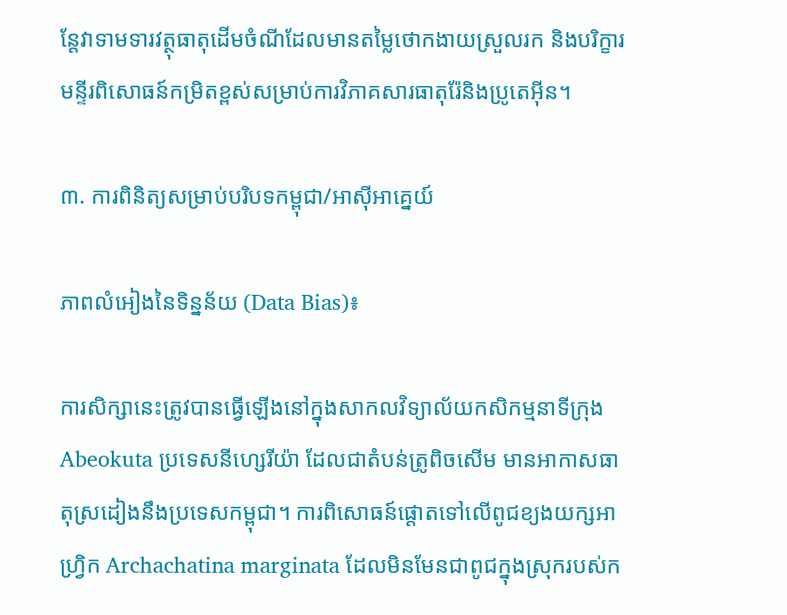ន្តែវាទាមទារវត្ថុធាតុដើមចំណីដែលមានតម្លៃថោកងាយស្រួលរក និងបរិក្ខារមន្ទីរពិសោធន៍កម្រិតខ្ពស់សម្រាប់ការវិភាគសារធាតុរ៉ែនិងប្រូតេអ៊ីន។

៣. ការពិនិត្យសម្រាប់បរិបទកម្ពុជា/អាស៊ីអាគ្នេយ៍

ភាពលំអៀងនៃទិន្នន័យ (Data Bias)៖

ការសិក្សានេះត្រូវបានធ្វើឡើងនៅក្នុងសាកលវិទ្យាល័យកសិកម្មនាទីក្រុង Abeokuta ប្រទេសនីហ្សេរីយ៉ា ដែលជាតំបន់ត្រូពិចសើម មានអាកាសធាតុស្រដៀងនឹងប្រទេសកម្ពុជា។ ការពិសោធន៍ផ្តោតទៅលើពូជខ្យងយក្សអាហ្វ្រិក Archachatina marginata ដែលមិនមែនជាពូជក្នុងស្រុករបស់ក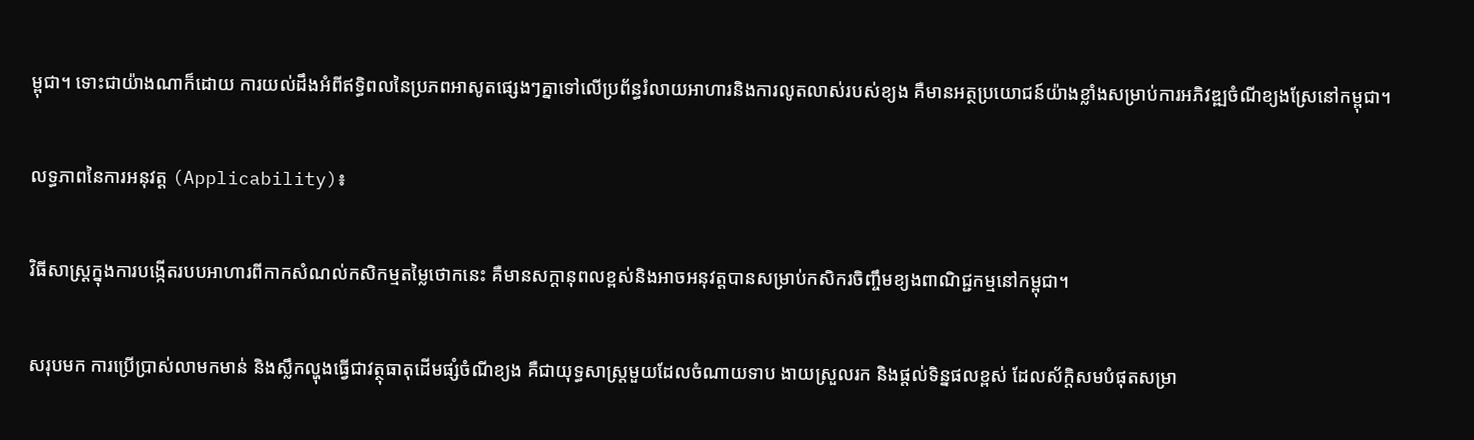ម្ពុជា។ ទោះជាយ៉ាងណាក៏ដោយ ការយល់ដឹងអំពីឥទ្ធិពលនៃប្រភពអាសូតផ្សេងៗគ្នាទៅលើប្រព័ន្ធរំលាយអាហារនិងការលូតលាស់របស់ខ្យង គឺមានអត្ថប្រយោជន៍យ៉ាងខ្លាំងសម្រាប់ការអភិវឌ្ឍចំណីខ្យងស្រែនៅកម្ពុជា។

លទ្ធភាពនៃការអនុវត្ត (Applicability)៖

វិធីសាស្ត្រក្នុងការបង្កើតរបបអាហារពីកាកសំណល់កសិកម្មតម្លៃថោកនេះ គឺមានសក្តានុពលខ្ពស់និងអាចអនុវត្តបានសម្រាប់កសិករចិញ្ចឹមខ្យងពាណិជ្ជកម្មនៅកម្ពុជា។

សរុបមក ការប្រើប្រាស់លាមកមាន់ និងស្លឹកល្ហុងធ្វើជាវត្ថុធាតុដើមផ្សំចំណីខ្យង គឺជាយុទ្ធសាស្ត្រមួយដែលចំណាយទាប ងាយស្រួលរក និងផ្តល់ទិន្នផលខ្ពស់ ដែលស័ក្តិសមបំផុតសម្រា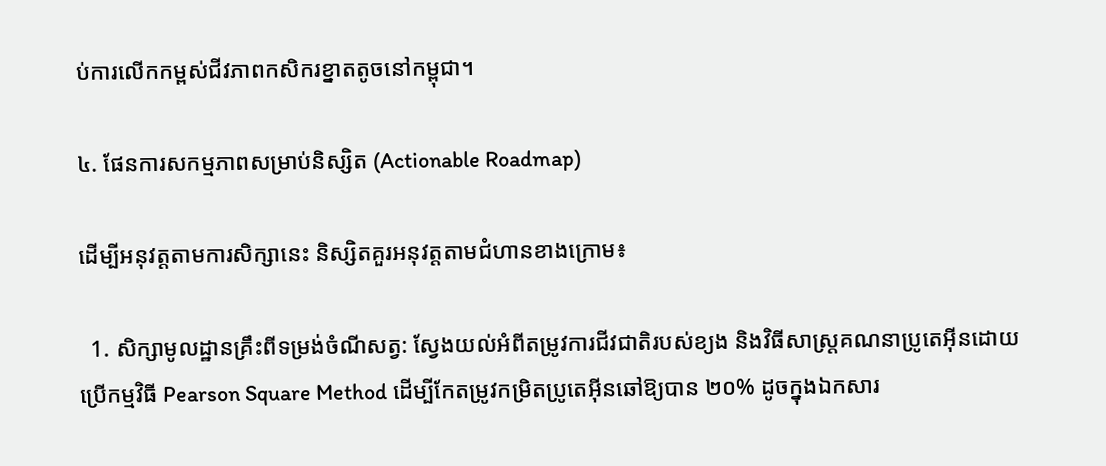ប់ការលើកកម្ពស់ជីវភាពកសិករខ្នាតតូចនៅកម្ពុជា។

៤. ផែនការសកម្មភាពសម្រាប់និស្សិត (Actionable Roadmap)

ដើម្បីអនុវត្តតាមការសិក្សានេះ និស្សិតគួរអនុវត្តតាមជំហានខាងក្រោម៖

  1. សិក្សាមូលដ្ឋានគ្រឹះពីទម្រង់ចំណីសត្វ: ស្វែងយល់អំពីតម្រូវការជីវជាតិរបស់ខ្យង និងវិធីសាស្ត្រគណនាប្រូតេអ៊ីនដោយប្រើកម្មវិធី Pearson Square Method ដើម្បីកែតម្រូវកម្រិតប្រូតេអ៊ីនឆៅឱ្យបាន ២០% ដូចក្នុងឯកសារ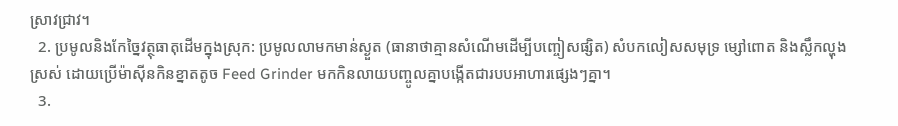ស្រាវជ្រាវ។
  2. ប្រមូលនិងកែច្នៃវត្ថុធាតុដើមក្នុងស្រុក: ប្រមូលលាមកមាន់ស្ងួត (ធានាថាគ្មានសំណើមដើម្បីបញ្ចៀសផ្សិត) សំបកលៀសសមុទ្រ ម្សៅពោត និងស្លឹកល្ហុងស្រស់ ដោយប្រើម៉ាស៊ីនកិនខ្នាតតូច Feed Grinder មកកិនលាយបញ្ចូលគ្នាបង្កើតជារបបអាហារផ្សេងៗគ្នា។
  3.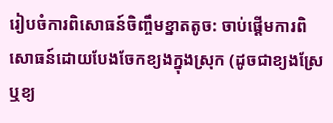រៀបចំការពិសោធន៍ចិញ្ចឹមខ្នាតតូច: ចាប់ផ្តើមការពិសោធន៍ដោយបែងចែកខ្យងក្នុងស្រុក (ដូចជាខ្យងស្រែ ឬខ្យ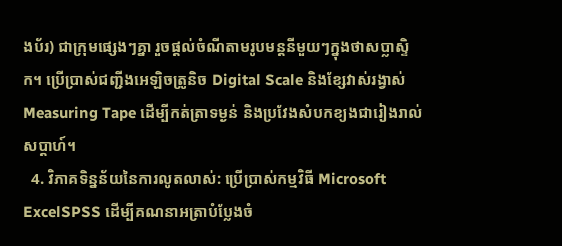ងប័រ) ជាក្រុមផ្សេងៗគ្នា រួចផ្តល់ចំណីតាមរូបមន្តនីមួយៗក្នុងថាសប្លាស្ទិក។ ប្រើប្រាស់ជញ្ជីងអេឡិចត្រូនិច Digital Scale និងខ្សែវាស់រង្វាស់ Measuring Tape ដើម្បីកត់ត្រាទម្ងន់ និងប្រវែងសំបកខ្យងជារៀងរាល់សប្តាហ៍។
  4. វិភាគទិន្នន័យនៃការលូតលាស់: ប្រើប្រាស់កម្មវិធី Microsoft ExcelSPSS ដើម្បីគណនាអត្រាបំប្លែងចំ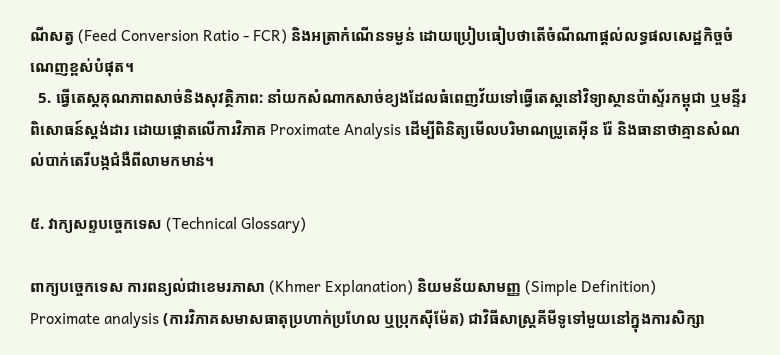ណីសត្វ (Feed Conversion Ratio - FCR) និងអត្រាកំណើនទម្ងន់ ដោយប្រៀបធៀបថាតើចំណីណាផ្តល់លទ្ធផលសេដ្ឋកិច្ចចំណេញខ្ពស់បំផុត។
  5. ធ្វើតេស្តគុណភាពសាច់និងសុវត្ថិភាព: នាំយកសំណាកសាច់ខ្យងដែលធំពេញវ័យទៅធ្វើតេស្តនៅវិទ្យាស្ថានប៉ាស្ទ័រកម្ពុជា ឬមន្ទីរពិសោធន៍ស្តង់ដារ ដោយផ្តោតលើការវិភាគ Proximate Analysis ដើម្បីពិនិត្យមើលបរិមាណប្រូតេអ៊ីន រ៉ែ និងធានាថាគ្មានសំណល់បាក់តេរីបង្កជំងឺពីលាមកមាន់។

៥. វាក្យសព្ទបច្ចេកទេស (Technical Glossary)

ពាក្យបច្ចេកទេស ការពន្យល់ជាខេមរភាសា (Khmer Explanation) និយមន័យសាមញ្ញ (Simple Definition)
Proximate analysis (ការវិភាគសមាសធាតុប្រហាក់ប្រហែល ឬប្រុកស៊ីម៉ែត) ជាវិធីសាស្ត្រគីមីទូទៅមួយនៅក្នុងការសិក្សា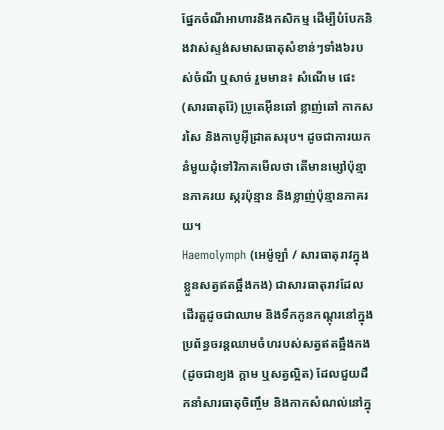ផ្នែកចំណីអាហារនិងកសិកម្ម ដើម្បីបំបែកនិងវាស់ស្ទង់សមាសធាតុសំខាន់ៗទាំង៦របស់ចំណី ឬសាច់ រួមមាន៖ សំណើម ផេះ (សារធាតុរ៉ែ) ប្រូតេអ៊ីនឆៅ ខ្លាញ់ឆៅ កាកសរសៃ និងកាបូអ៊ីដ្រាតសរុប។ ដូចជាការយកនំមួយដុំទៅវិភាគមើលថា តើមានម្សៅប៉ុន្មានភាគរយ ស្ករប៉ុន្មាន និងខ្លាញ់ប៉ុន្មានភាគរយ។
Haemolymph (អេម៉ូឡាំ / សារធាតុរាវក្នុងខ្លួនសត្វឥតឆ្អឹងកង) ជាសារធាតុរាវដែលដើរតួដូចជាឈាម និងទឹកកូនកណ្តុរនៅក្នុងប្រព័ន្ធចរន្តឈាមចំហរបស់សត្វឥតឆ្អឹងកង (ដូចជាខ្យង ក្តាម ឬសត្វល្អិត) ដែលជួយដឹកនាំសារធាតុចិញ្ចឹម និងកាកសំណល់នៅក្នុ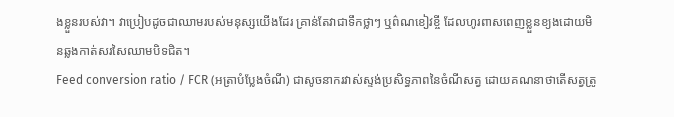ងខ្លួនរបស់វា។ វាប្រៀបដូចជាឈាមរបស់មនុស្សយើងដែរ គ្រាន់តែវាជាទឹកថ្លាៗ ឬព៌ណខៀវខ្ចី ដែលហូរពាសពេញខ្លួនខ្យងដោយមិនឆ្លងកាត់សរសៃឈាមបិទជិត។
Feed conversion ratio / FCR (អត្រាបំប្លែងចំណី) ជាសូចនាករវាស់ស្ទង់ប្រសិទ្ធភាពនៃចំណីសត្វ ដោយគណនាថាតើសត្វត្រូ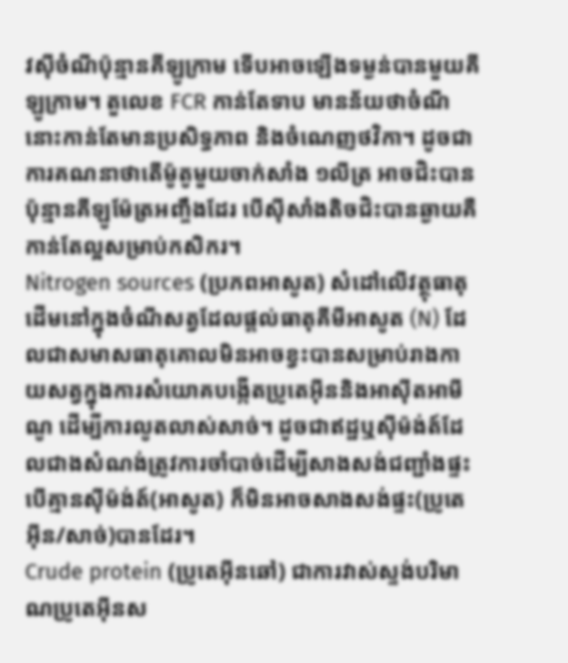វស៊ីចំណីប៉ុន្មានគីឡូក្រាម ទើបអាចឡើងទម្ងន់បានមួយគីឡូក្រាម។ តួលេខ FCR កាន់តែទាប មានន័យថាចំណីនោះកាន់តែមានប្រសិទ្ធភាព និងចំណេញថវិកា។ ដូចជាការគណនាថាតើម៉ូតូមួយចាក់សាំង ១លីត្រ អាចជិះបានប៉ុន្មានគីឡូម៉ែត្រអញ្ចឹងដែរ បើស៊ីសាំងតិចជិះបានឆ្ងាយគឺកាន់តែល្អសម្រាប់កសិករ។
Nitrogen sources (ប្រភពអាសូត) សំដៅលើវត្ថុធាតុដើមនៅក្នុងចំណីសត្វដែលផ្តល់ធាតុគីមីអាសូត (N) ដែលជាសមាសធាតុគោលមិនអាចខ្វះបានសម្រាប់រាងកាយសត្វក្នុងការសំយោគបង្កើតប្រូតេអ៊ីននិងអាស៊ីតអាមីណូ ដើម្បីការលូតលាស់សាច់។ ដូចជាឥដ្ឋឬស៊ីម៉ង់ត៍ដែលជាងសំណង់ត្រូវការចាំបាច់ដើម្បីសាងសង់ជញ្ជាំងផ្ទះ បើគ្មានស៊ីម៉ង់ត៍(អាសូត) ក៏មិនអាចសាងសង់ផ្ទះ(ប្រូតេអ៊ីន/សាច់)បានដែរ។
Crude protein (ប្រូតេអ៊ីនឆៅ) ជាការវាស់ស្ទង់បរិមាណប្រូតេអ៊ីនស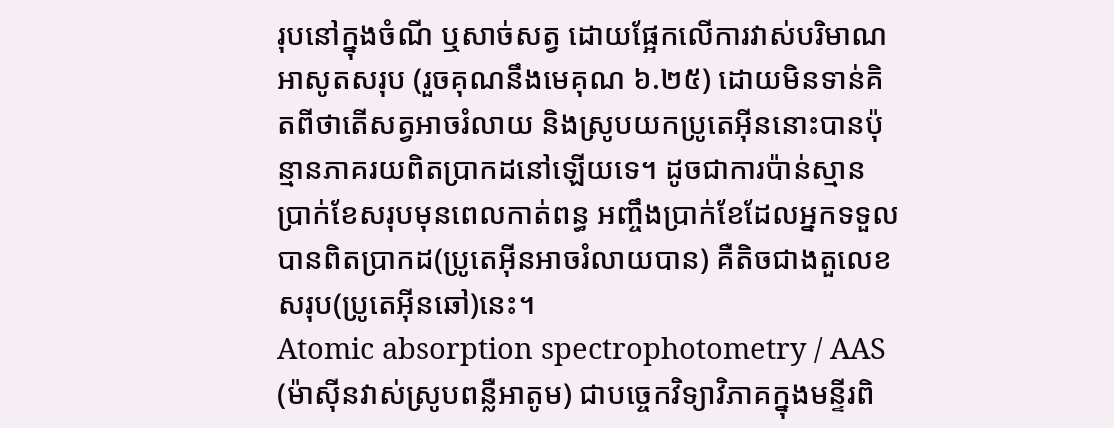រុបនៅក្នុងចំណី ឬសាច់សត្វ ដោយផ្អែកលើការវាស់បរិមាណអាសូតសរុប (រួចគុណនឹងមេគុណ ៦.២៥) ដោយមិនទាន់គិតពីថាតើសត្វអាចរំលាយ និងស្រូបយកប្រូតេអ៊ីននោះបានប៉ុន្មានភាគរយពិតប្រាកដនៅឡើយទេ។ ដូចជាការប៉ាន់ស្មានប្រាក់ខែសរុបមុនពេលកាត់ពន្ធ អញ្ចឹងប្រាក់ខែដែលអ្នកទទួលបានពិតប្រាកដ(ប្រូតេអ៊ីនអាចរំលាយបាន) គឺតិចជាងតួលេខសរុប(ប្រូតេអ៊ីនឆៅ)នេះ។
Atomic absorption spectrophotometry / AAS (ម៉ាស៊ីនវាស់ស្រូបពន្លឺអាតូម) ជាបច្ចេកវិទ្យាវិភាគក្នុងមន្ទីរពិ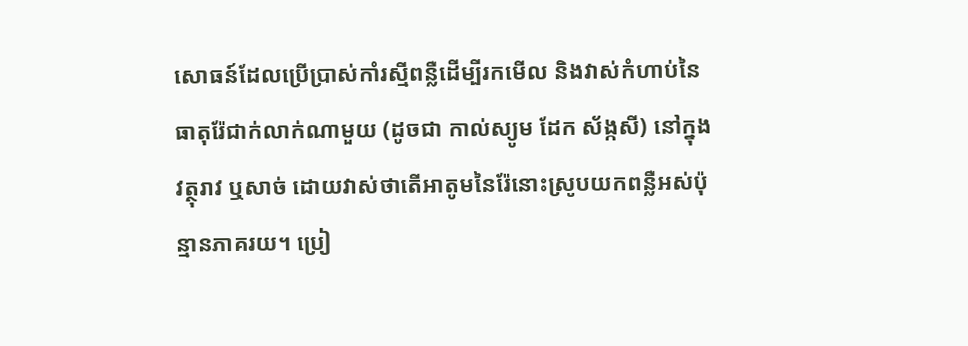សោធន៍ដែលប្រើប្រាស់កាំរស្មីពន្លឺដើម្បីរកមើល និងវាស់កំហាប់នៃធាតុរ៉ែជាក់លាក់ណាមួយ (ដូចជា កាល់ស្យូម ដែក ស័ង្កសី) នៅក្នុងវត្ថុរាវ ឬសាច់ ដោយវាស់ថាតើអាតូមនៃរ៉ែនោះស្រូបយកពន្លឺអស់ប៉ុន្មានភាគរយ។ ប្រៀ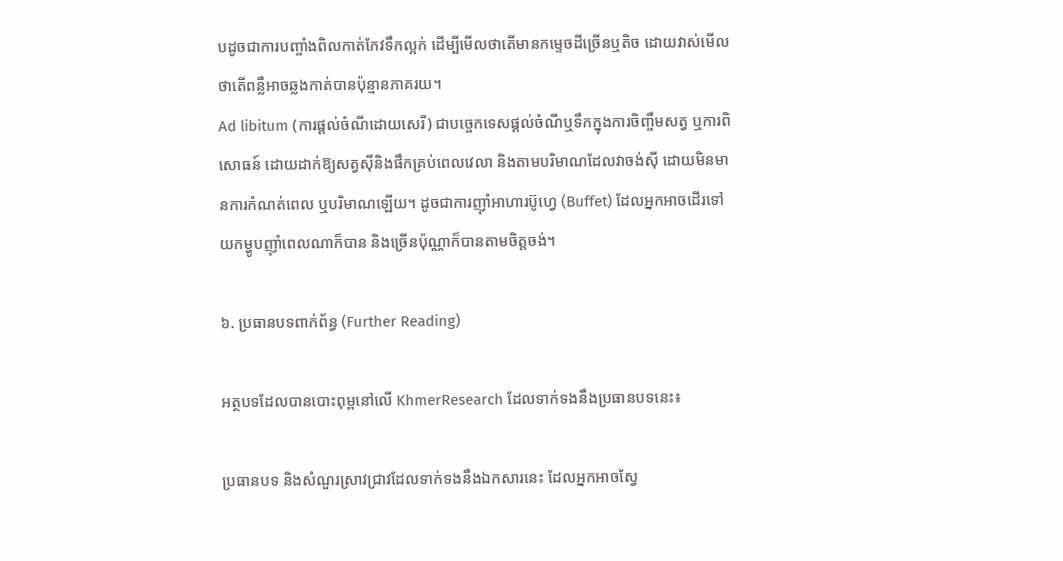បដូចជាការបញ្ចាំងពិលកាត់កែវទឹកល្អក់ ដើម្បីមើលថាតើមានកម្ទេចដីច្រើនឬតិច ដោយវាស់មើលថាតើពន្លឺអាចឆ្លងកាត់បានប៉ុន្មានភាគរយ។
Ad libitum (ការផ្តល់ចំណីដោយសេរី) ជាបច្ចេកទេសផ្តល់ចំណីឬទឹកក្នុងការចិញ្ចឹមសត្វ ឬការពិសោធន៍ ដោយដាក់ឱ្យសត្វស៊ីនិងផឹកគ្រប់ពេលវេលា និងតាមបរិមាណដែលវាចង់ស៊ី ដោយមិនមានការកំណត់ពេល ឬបរិមាណឡើយ។ ដូចជាការញ៉ាំអាហារប៊ូហ្វេ (Buffet) ដែលអ្នកអាចដើរទៅយកម្ហូបញ៉ាំពេលណាក៏បាន និងច្រើនប៉ុណ្ណាក៏បានតាមចិត្តចង់។

៦. ប្រធានបទពាក់ព័ន្ធ (Further Reading)

អត្ថបទដែលបានបោះពុម្ពនៅលើ KhmerResearch ដែលទាក់ទងនឹងប្រធានបទនេះ៖

ប្រធានបទ និងសំណួរស្រាវជ្រាវដែលទាក់ទងនឹងឯកសារនេះ ដែលអ្នកអាចស្វែ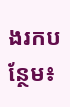ងរកបន្ថែម៖